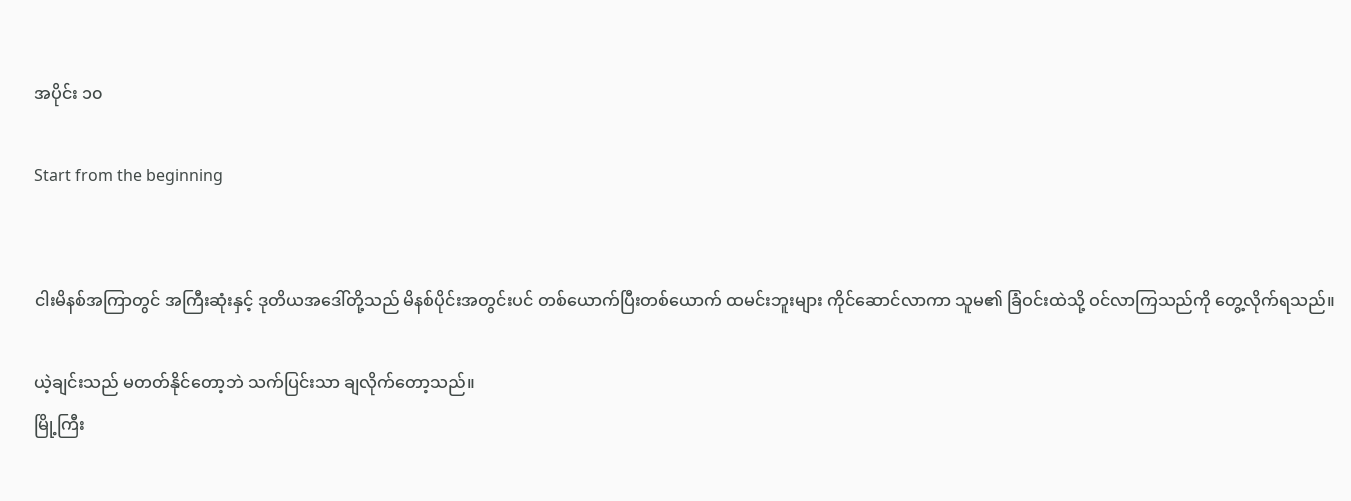အပိုင်း ၁၀

Start from the beginning


ငါးမိနစ်အကြာတွင် အကြီးဆုံးနှင့် ဒုတိယအဒေါ်တို့သည် မိနစ်ပိုင်းအတွင်းပင် တစ်ယောက်ပြီးတစ်ယောက် ထမင်းဘူးများ ကိုင်ဆောင်လာကာ သူမ၏ ခြံဝင်းထဲသို့ ဝင်လာကြသည်ကို တွေ့လိုက်ရသည်။

ယဲ့ချင်းသည် မတတ်နိုင်တော့ဘဲ သက်ပြင်းသာ ချလိုက်တော့သည်။
မြို့ကြီး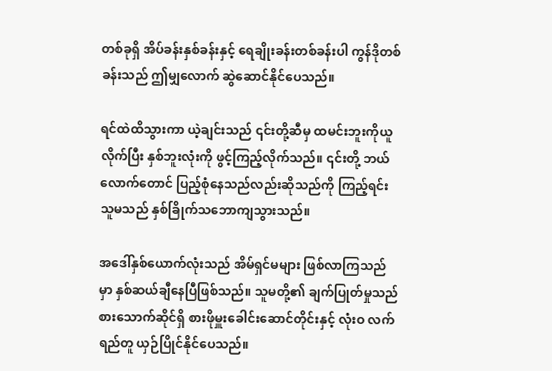တစ်ခုရှိ အိပ်ခန်းနှစ်ခန်းနှင့် ရေချိုးခန်းတစ်ခန်းပါ ကွန်ဒိုတစ်ခန်းသည် ဤမျှလောက် ဆွဲဆောင်နိုင်ပေသည်။

ရင်ထဲထိသွားကာ ယဲ့ချင်းသည် ၎င်းတို့ဆီမှ ထမင်းဘူးကိုယူလိုက်ပြီး နှစ်ဘူးလုံးကို ဖွင့်ကြည့်လိုက်သည်။ ၎င်းတို့ ဘယ်လောက်တောင် ပြည့်စုံနေသည်လည်းဆိုသည်ကို ကြည့်ရင်း သူမသည် နှစ်ခြိုက်သဘောကျသွားသည်။

အဒေါ်နှစ်ယောက်လုံးသည် အိမ်ရှင်မများ ဖြစ်လာကြသည်မှာ နှစ်ဆယ်ချီနေပြီဖြစ်သည်။ သူမတို့၏ ချက်ပြုတ်မှုသည် စားသောက်ဆိုင်ရှိ စားဖိုမှူးခေါင်းဆောင်တိုင်းနှင့် လုံးဝ လက်ရည်တူ ယှဉ်ပြိုင်နိုင်ပေသည်။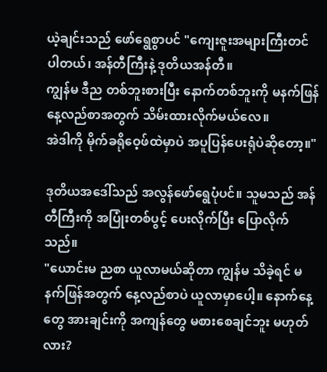ယဲ့ချင်းသည် ဖော်ရွေစွာပင် "ကျေးဇူးအများကြီးတင်ပါတယ်၊ အန်တီကြီးနဲ့ ဒုတိယအန်တီ။
ကျွန်မ ဒီည တစ်ဘူးစားပြီး နောက်တစ်ဘူးကို မနက်ဖြန်နေ့လည်စာအတွက် သိမ်းထားလိုက်မယ်လေ။
အဲဒါကို မိုက်ခရိုဝေ့ဖ်ထဲမှာပဲ အပူပြန်ပေးရုံပဲဆိုတော့။"

ဒုတိယအဒေါ်သည် အလွန်ဖော်ရွေပုံပင်။ သူမသည် အန်တီကြီးကို အပြုံးတစ်ပွင့် ပေးလိုက်ပြီး ပြောလိုက်သည်။
"ယောင်းမ ညစာ ယူလာမယ်ဆိုတာ ကျွန်မ သိခဲ့ရင် မနက်ဖြန်အတွက် နေ့လည်စာပဲ ယူလာမှာပေါ့။ နောက်နေ့တွေ အားချင်းကို အကျန်တွေ မစားစေချင်ဘူး မဟုတ်လား?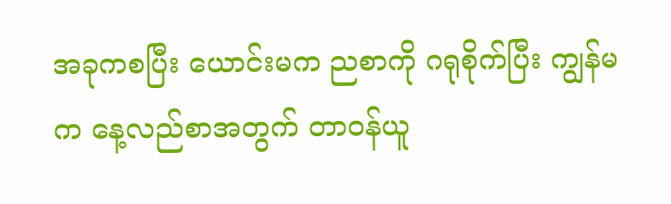အခုကစပြီး ယောင်းမက ညစာကို ဂရုစိုက်ပြီး ကျွန်မက နေ့လည်စာအတွက် တာဝန်ယူ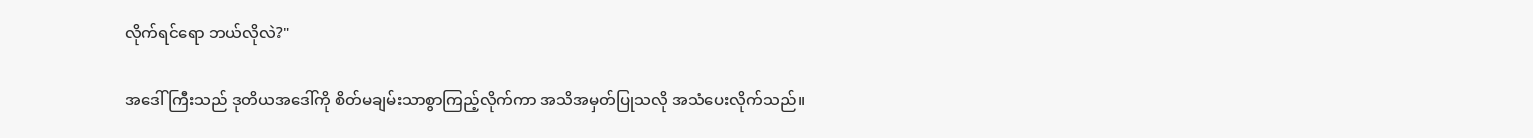လိုက်ရင်ရော ဘယ်လိုလဲ?"

အဒေါ်ကြီးသည် ဒုတိယအဒေါ်ကို စိတ်မချမ်းသာစွာကြည့်လိုက်ကာ အသိအမှတ်ပြုသလို အသံပေးလိုက်သည်။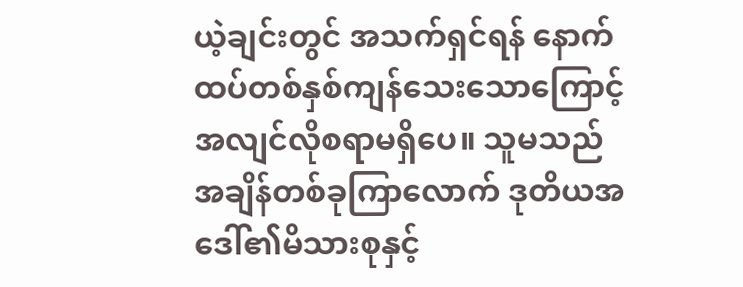ယဲ့ချင်းတွင် အသက်ရှင်ရန် နောက်ထပ်တစ်နှစ်ကျန်သေးသောကြောင့် အလျင်လိုစရာမရှိပေ။ သူမသည် အချိန်တစ်ခုကြာလောက် ဒုတိယအဒေါ်၏မိသားစုနှင့်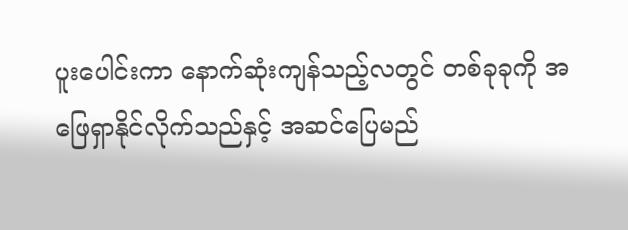ပူးပေါင်းကာ နောက်ဆုံးကျန်သည့်လတွင် တစ်ခုခုကို အဖြေရှာနိုင်လိုက်သည်နှင့် အဆင်ပြေမည်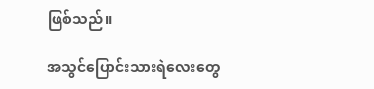ဖြစ်သည်။

အသွင်ပြောင်းသားရဲလေးတွေ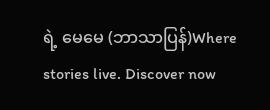ရဲ့ မေမေ (ဘာသာပြန်)Where stories live. Discover now